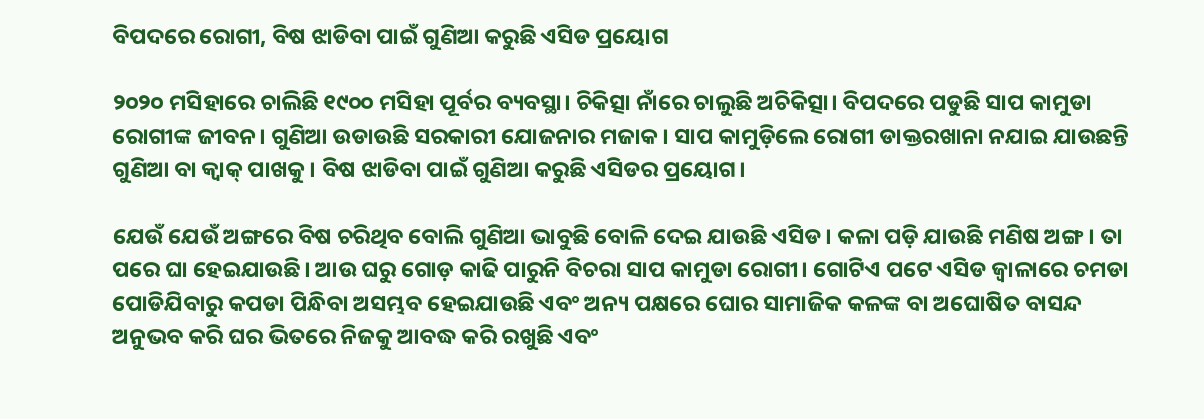ବିପଦରେ ରୋଗୀ, ବିଷ ଝାଡିବା ପାଇଁ ଗୁଣିଆ କରୁଛି ଏସିଡ ପ୍ରୟୋଗ

୨୦୨୦ ମସିହାରେ ଚାଲିଛି ୧୯୦୦ ମସିହା ପୂର୍ବର ବ୍ୟବସ୍ଥା। ଚିକିତ୍ସା ନାଁରେ ଚାଲୁଛି ଅଚିକିତ୍ସା। ବିପଦରେ ପଡୁଛି ସାପ କାମୁଡା ରୋଗୀଙ୍କ ଜୀବନ। ଗୁଣିଆ ଉଡାଉଛି ସରକାରୀ ଯୋଜନାର ମଜାକ। ସାପ କାମୁଡ଼ିଲେ ରୋଗୀ ଡାକ୍ତରଖାନା ନଯାଇ ଯାଉଛନ୍ତି ଗୁଣିଆ ବା କ୍ବାକ୍ ପାଖକୁ। ବିଷ ଝାଡିବା ପାଇଁ ଗୁଣିଆ କରୁଛି ଏସିଡର ପ୍ରୟୋଗ।

ଯେଉଁ ଯେଉଁ ଅଙ୍ଗରେ ବିଷ ଚରିଥିବ ବୋଲି ଗୁଣିଆ ଭାବୁଛି ବୋଳି ଦେଇ ଯାଉଛି ଏସିଡ। କଳା ପଡ଼ି ଯାଉଛି ମଣିଷ ଅଙ୍ଗ। ତା ପରେ ଘା ହେଇଯାଉଛି। ଆଉ ଘରୁ ଗୋଡ଼ କାଢି ପାରୁନି ବିଚରା ସାପ କାମୁଡା ରୋଗୀ। ଗୋଟିଏ ପଟେ ଏସିଡ ଜ୍ବାଳାରେ ଚମଡା ପୋଡିଯିବାରୁ କପଡା ପିନ୍ଧିବା ଅସମ୍ଭବ ହେଇଯାଉଛି ଏବଂ ଅନ୍ୟ ପକ୍ଷରେ ଘୋର ସାମାଜିକ କଳଙ୍କ ବା ଅଘୋଷିତ ବାସନ୍ଦ ଅନୁଭବ କରି ଘର ଭିତରେ ନିଜକୁ ଆବଦ୍ଧ କରି ରଖୁଛି ଏବଂ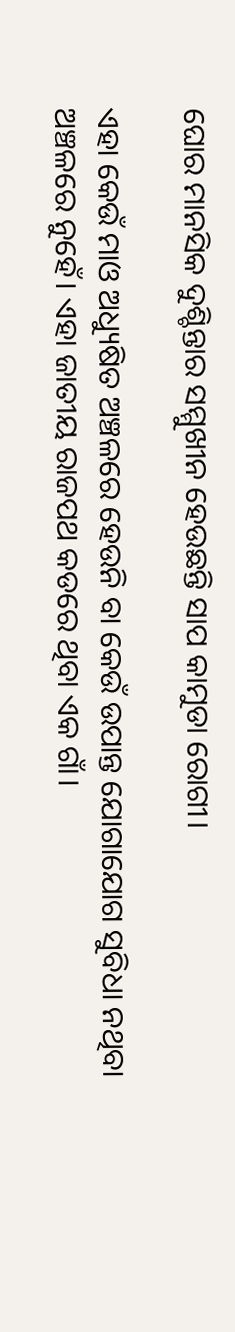ଘୋର ମାନସିକ ଦୁଶ୍ଚିନ୍ତାର ସମ୍ମୁଖୀନ ହେଉଛନ୍ତି ସାପ କାମୁଡା ରୋଗୀ।

ଏହା କେଉଁ ମାଓ ଅଧ୍ୟୁଷିତ ଅଞ୍ଚଳରେ ହେଉନି ବା କେଉଁ ଉପାନ୍ତ ଯୋଗାଯୋଗ ସୁବିଧା ନଥିବା ଅଞ୍ଚଳରେ ନୁହେଁ। ଏହା ଜାତୀୟ ରାଜପଥ କଡରେ ଥିବା ଏକ ଗାଁ।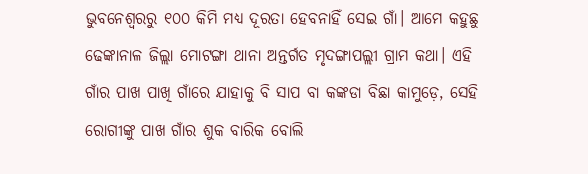ଭୁବନେଶ୍ୱରରୁ ୧୦୦ କିମି ମଧ୍ୟ ଦୂରତା ହେବନାହିଁ ସେଇ ଗାଁ। ଆମେ କହୁଛୁ ଢେଙ୍କାନାଳ ଜିଲ୍ଲା ମୋଟଙ୍ଗା ଥାନା ଅନ୍ତର୍ଗତ ମୃଦଙ୍ଗାପଲ୍ଲୀ ଗ୍ରାମ କଥା। ଏହି ଗାଁର ପାଖ ପାଖି ଗାଁରେ ଯାହାକୁ ବି ସାପ ବା କଙ୍କଡା ବିଛା କାମୁଡ଼େ, ସେହି ରୋଗୀଙ୍କୁ ପାଖ ଗାଁର ଶୁକ ବାରିକ ବୋଲି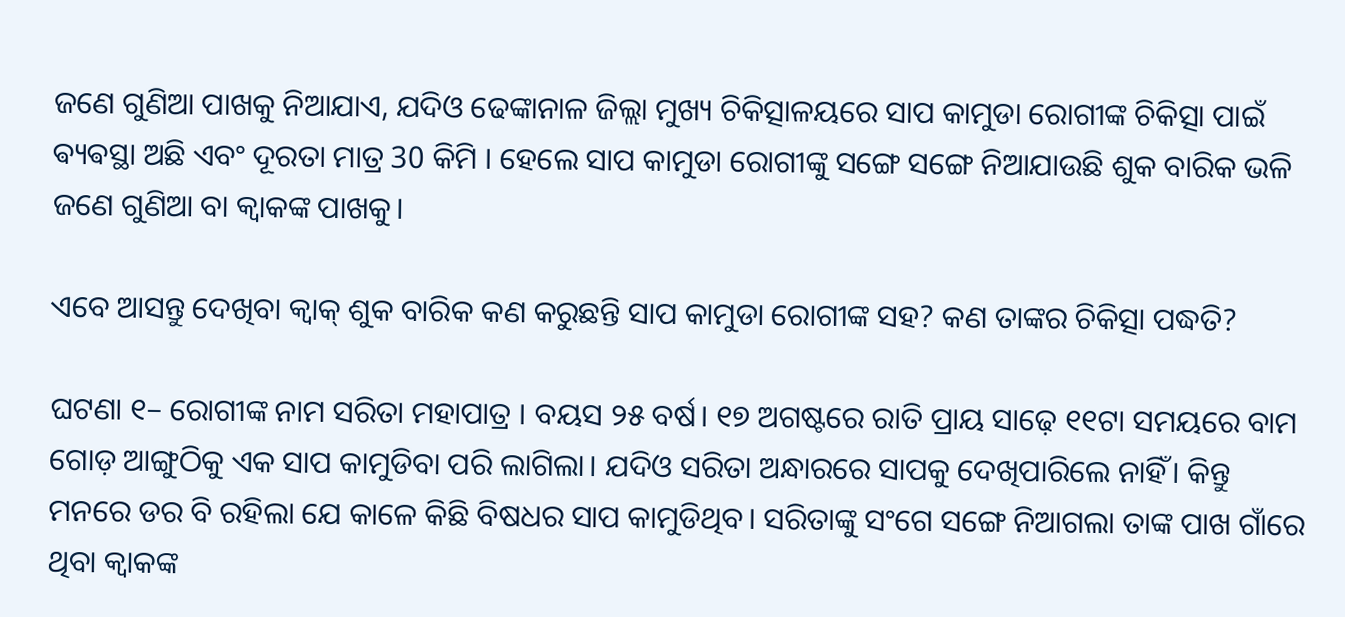ଜଣେ ଗୁଣିଆ ପାଖକୁ ନିଆଯାଏ, ଯଦିଓ ଢେଙ୍କାନାଳ ଜିଲ୍ଲା ମୁଖ୍ୟ ଚିକିତ୍ସାଳୟରେ ସାପ କାମୁଡା ରୋଗୀଙ୍କ ଚିକିତ୍ସା ପାଇଁ ଵ୍ୟଵସ୍ଥା ଅଛି ଏବଂ ଦୂରତା ମାତ୍ର 30 କିମି । ହେଲେ ସାପ କାମୁଡା ରୋଗୀଙ୍କୁ ସଙ୍ଗେ ସଙ୍ଗେ ନିଆଯାଉଛି ଶୁକ ବାରିକ ଭଳି ଜଣେ ଗୁଣିଆ ବା କ୍ବାକଙ୍କ ପାଖକୁ।

ଏବେ ଆସନ୍ତୁ ଦେଖିବା କ୍ୱାକ୍ ଶୁକ ବାରିକ କଣ କରୁଛନ୍ତି ସାପ କାମୁଡା ରୋଗୀଙ୍କ ସହ? କଣ ତାଙ୍କର ଚିକିତ୍ସା ପଦ୍ଧତି?

ଘଟଣା ୧– ରୋଗୀଙ୍କ ନାମ ସରିତା ମହାପାତ୍ର । ବୟସ ୨୫ ବର୍ଷ। ୧୭ ଅଗଷ୍ଟରେ ରାତି ପ୍ରାୟ ସାଢ଼େ ୧୧ଟା ସମୟରେ ବାମ ଗୋଡ଼ ଆଙ୍ଗୁଠିକୁ ଏକ ସାପ କାମୁଡିବା ପରି ଲାଗିଲା। ଯଦିଓ ସରିତା ଅନ୍ଧାରରେ ସାପକୁ ଦେଖିପାରିଲେ ନାହିଁ। କିନ୍ତୁ ମନରେ ଡର ବି ରହିଲା ଯେ କାଳେ କିଛି ବିଷଧର ସାପ କାମୁଡିଥିବ। ସରିତାଙ୍କୁ ସଂଗେ ସଙ୍ଗେ ନିଆଗଲା ତାଙ୍କ ପାଖ ଗାଁରେ ଥିବା କ୍ବାକଙ୍କ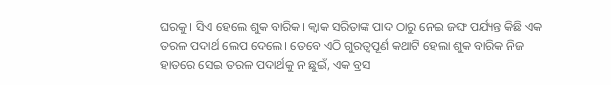ଘରକୁ। ସିଏ ହେଲେ ଶୁକ ବାରିକ। କ୍ୱାକ ସରିତାଙ୍କ ପାଦ ଠାରୁ ନେଇ ଜଙ୍ଘ ପର୍ଯ୍ୟନ୍ତ କିଛି ଏକ ତରଳ ପଦାର୍ଥ ଲେପ ଦେଲେ। ତେବେ ଏଠି ଗୁରତ୍ୱପୂର୍ଣ କଥାଟି ହେଲା ଶୁକ ବାରିକ ନିଜ ହାତରେ ସେଇ ତରଳ ପଦାର୍ଥକୁ ନ ଛୁଇଁ, ଏକ ବ୍ରସ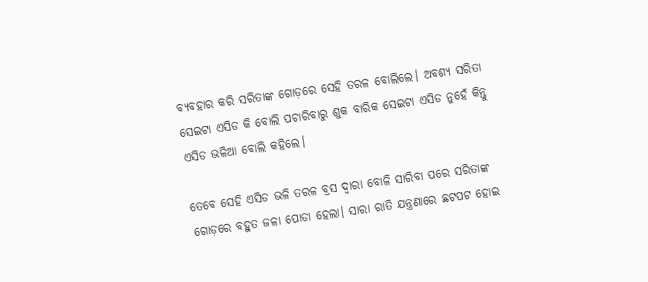ବ୍ୟବହାର କରି ସରିତାଙ୍କ ଗୋଡ଼ରେ ସେହି ତରଳ ବୋଲିଲେ। ଅବଶ୍ୟ ସରିତା ସେଇଟା ଏସିଡ କି ବୋଲି ପଚାରିବାରୁ ଶୁକ ବାରିକ ସେଇଟା ଏସିଡ ନୁହେଁ କିନ୍ତୁ ଏସିଡ ଭଳିଆ ବୋଲି କହିଲେ।

ତେବେ ସେହି ଏସିଡ ଭଳି ତରଳ ବ୍ରସ ଦ୍ୱାରା ବୋଳି ସାରିବା ପରେ ସରିତାଙ୍କ ଗୋଡ଼ରେ ବହୁତ ଜଳା ପୋଡା ହେଲା। ସାରା ରାତି ଯନ୍ତ୍ରଣାରେ ଛଟପଟ ହୋଇ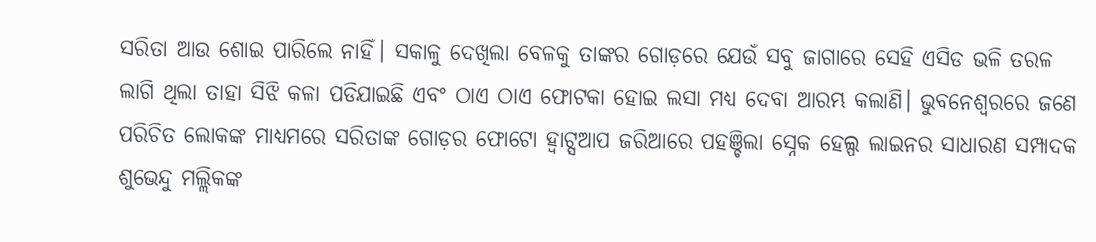ସରିତା ଆଉ ଶୋଇ ପାରିଲେ ନାହିଁ। ସକାଳୁ ଦେଖିଲା ବେଳକୁ ତାଙ୍କର ଗୋଡ଼ରେ ଯେଉଁ ସବୁ ଜାଗାରେ ସେହି ଏସିଡ ଭଳି ତରଳ ଲାଗି ଥିଲା ତାହା ସିଝି କଳା ପଡିଯାଇଛି ଏବଂ ଠାଏ ଠାଏ ଫୋଟକା ହୋଇ ଲସା ମଧ୍ୟ ଦେବା ଆରମ୍ଭ କଲାଣି। ଭୁବନେଶ୍ୱରରେ ଜଣେ ପରିଚିତ ଲୋକଙ୍କ ମାଧ୍ୟମରେ ସରିତାଙ୍କ ଗୋଡ଼ର ଫୋଟୋ ହ୍ଵାଟ୍ସଆପ ଜରିଆରେ ପହଞ୍ଚିଲା ସ୍ନେକ ହେଲ୍ପ ଲାଇନର ସାଧାରଣ ସମ୍ପାଦକ ଶୁଭେନ୍ଦୁ ମଲ୍ଲିକଙ୍କ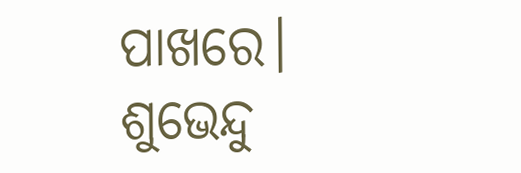ପାଖରେ। ଶୁଭେନ୍ଦୁ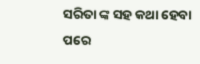ସରିତା ଙ୍କ ସହ କଥା ହେବା ପରେ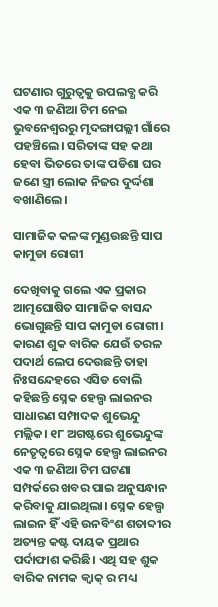ଘଟଣାର ଗୁରୁତ୍ୱକୁ ଉପଲବ୍ଧ କରି ଏକ ୩ ଜଣିଆ ଟିମ ନେଇ ଭୁବନେଶ୍ୱରରୁ ମୃଦଙ୍ଗାପଲ୍ଲୀ ଗାଁରେ ପହଞ୍ଚିଲେ। ସରିତାଙ୍କ ସହ କଥା ହେବା ଭିତରେ ତାଙ୍କ ପଡିଶା ଘର ଜଣେ ସ୍ତ୍ରୀ ଲୋକ ନିଜର ଦୁର୍ଦ୍ଦଶା ବଖାଣିଲେ।

ସାମାଜିକ କଳଙ୍କ ମୁଣ୍ଡଉଛନ୍ତି ସାପ କାମୁଡା ରୋଗୀ

ଦେଖିବାକୁ ଗଲେ ଏକ ପ୍ରକାର ଆତ୍ମଘୋଷିତ ସାମାଜିକ ବାସନ୍ଦ ଭୋଗୁଛନ୍ତି ସାପ କାମୁଡା ରୋଗୀ। କାରଣ ଶୁକ ବାରିକ ଯେଉଁ ତରଳ ପଦାର୍ଥ ଲେପ ଦେଉଛନ୍ତି ତାହା ନିଃସନ୍ଦେହରେ ଏସିଡ ବୋଲି କହିଛନ୍ତି ସ୍ନେକ ହେଲ୍ପ ଲାଇନର ସାଧାରଣ ସମ୍ପାଦକ ଶୁଭେନ୍ଦୁ ମଲ୍ଲିକ। ୧୮ ଅଗଷ୍ଟରେ ଶୁଭେନ୍ଦୁଙ୍କ ନେତୃତ୍ୱରେ ସ୍ନେକ ହେଲ୍ପ ଲାଇନର ଏକ ୩ ଜଣିଆ ଟିମ ଘଟଣା ସମ୍ପର୍କରେ ଖବର ପାଇ ଅନୁସନ୍ଧାନ କରିବାକୁ ଯାଇଥିଲା। ସ୍ନେକ ହେଲ୍ପ ଲାଇନ ହିଁ ଏହି ଉନବିଂଶ ଶତାବ୍ଦୀର ଅତ୍ୟନ୍ତ କଷ୍ଟ ଦାୟକ ପ୍ରଥାର ପର୍ଦାଫାଶ କରିଛି। ଏଥି ସହ ଶୁକ ବାରିକ ନାମକ କ୍ବାକ୍ ର ମଧ୍ୟ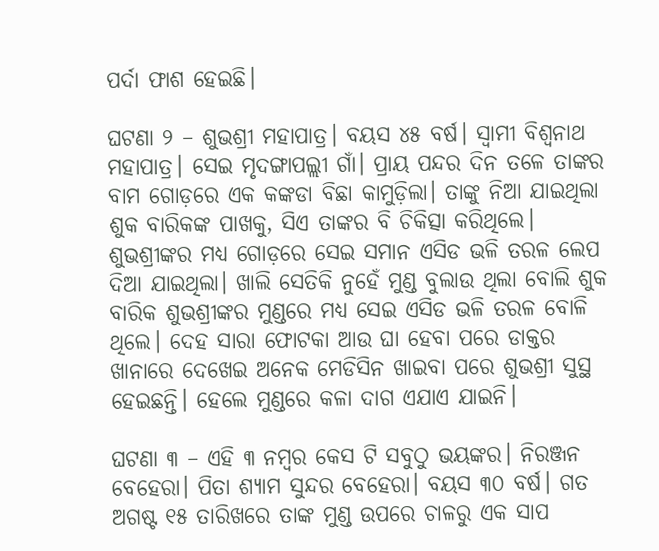ପର୍ଦା ଫାଶ ହେଇଛି।

ଘଟଣା ୨ – ଶୁଭଶ୍ରୀ ମହାପାତ୍ର। ବୟସ ୪୫ ବର୍ଷ। ସ୍ୱାମୀ ବିଶ୍ୱନାଥ ମହାପାତ୍ର। ସେଇ ମୃଦଙ୍ଗାପଲ୍ଲୀ ଗାଁ। ପ୍ରାୟ ପନ୍ଦର ଦିନ ତଳେ ତାଙ୍କର ବାମ ଗୋଡ଼ରେ ଏକ କଙ୍କଡା ବିଛା କାମୁଡ଼ିଲା। ତାଙ୍କୁ ନିଆ ଯାଇଥିଲା ଶୁକ ବାରିକଙ୍କ ପାଖକୁ, ସିଏ ତାଙ୍କର ବି ଚିକିତ୍ସା କରିଥିଲେ। ଶୁଭଶ୍ରୀଙ୍କର ମଧ୍ୟ ଗୋଡ଼ରେ ସେଇ ସମାନ ଏସିଡ ଭଳି ତରଳ ଲେପ ଦିଆ ଯାଇଥିଲା। ଖାଲି ସେତିକି ନୁହେଁ ମୁଣ୍ଡ ବୁଲାଉ ଥିଲା ବୋଲି ଶୁକ ବାରିକ ଶୁଭଶ୍ରୀଙ୍କର ମୁଣ୍ଡରେ ମଧ୍ୟ ସେଇ ଏସିଡ ଭଳି ତରଳ ବୋଳି ଥିଲେ। ଦେହ ସାରା ଫୋଟକା ଆଉ ଘା ହେବା ପରେ ଡାକ୍ତର ଖାନାରେ ଦେଖେଇ ଅନେକ ମେଡିସିନ ଖାଇବା ପରେ ଶୁଭଶ୍ରୀ ସୁସ୍ଥ ହେଇଛନ୍ତି। ହେଲେ ମୁଣ୍ଡରେ କଳା ଦାଗ ଏଯାଏ ଯାଇନି।

ଘଟଣା ୩ – ଏହି ୩ ନମ୍ବର କେସ ଟି ସବୁଠୁ ଭୟଙ୍କର। ନିରଞ୍ଜନ ବେହେରା। ପିତା ଶ୍ୟାମ ସୁନ୍ଦର ବେହେରା। ବୟସ ୩୦ ବର୍ଷ। ଗତ ଅଗଷ୍ଟ ୧୫ ତାରିଖରେ ତାଙ୍କ ମୁଣ୍ଡ ଉପରେ ଚାଳରୁ ଏକ ସାପ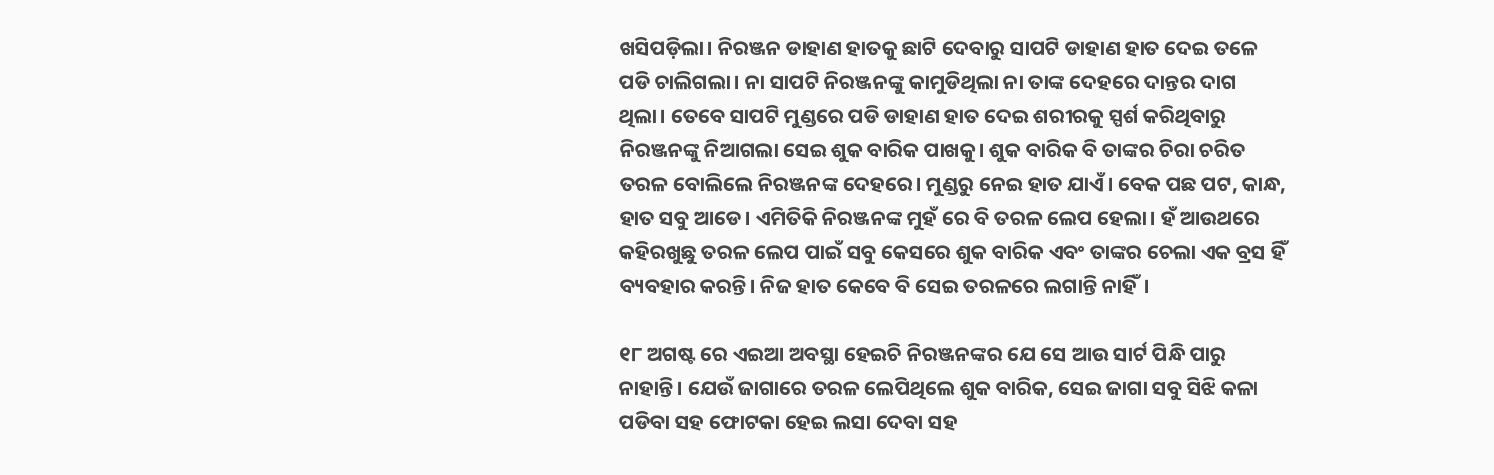ଖସିପଡ଼ିଲା। ନିରଞ୍ଜନ ଡାହାଣ ହାତକୁ ଛାଟି ଦେବାରୁ ସାପଟି ଡାହାଣ ହାତ ଦେଇ ତଳେ ପଡି ଚାଲିଗଲା। ନା ସାପଟି ନିରଞ୍ଜନଙ୍କୁ କାମୁଡିଥିଲା ନା ତାଙ୍କ ଦେହରେ ଦାନ୍ତର ଦାଗ ଥିଲା। ତେବେ ସାପଟି ମୁଣ୍ଡରେ ପଡି ଡାହାଣ ହାତ ଦେଇ ଶରୀରକୁ ସ୍ପର୍ଶ କରିଥିବାରୁ ନିରଞ୍ଜନଙ୍କୁ ନିଆଗଲା ସେଇ ଶୁକ ବାରିକ ପାଖକୁ। ଶୁକ ବାରିକ ବି ତାଙ୍କର ଚିରା ଚରିତ ତରଳ ବୋଲିଲେ ନିରଞ୍ଜନଙ୍କ ଦେହରେ। ମୁଣ୍ଡରୁ ନେଇ ହାତ ଯାଏଁ। ବେକ ପଛ ପଟ, କାନ୍ଧ, ହାତ ସବୁ ଆଡେ। ଏମିତିକି ନିରଞ୍ଜନଙ୍କ ମୁହଁ ରେ ବି ତରଳ ଲେପ ହେଲା। ହଁ ଆଉଥରେ କହିରଖୁଛୁ ତରଳ ଲେପ ପାଇଁ ସବୁ କେସରେ ଶୁକ ବାରିକ ଏବଂ ତାଙ୍କର ଚେଲା ଏକ ବ୍ରସ ହିଁ ବ୍ୟବହାର କରନ୍ତି। ନିଜ ହାତ କେବେ ବି ସେଇ ତରଳରେ ଲଗାନ୍ତି ନାହିଁ।

୧୮ ଅଗଷ୍ଟ ରେ ଏଇଆ ଅବସ୍ଥା ହେଇଚି ନିରଞ୍ଜନଙ୍କର ଯେ ସେ ଆଉ ସାର୍ଟ ପିନ୍ଧି ପାରୁ ନାହାନ୍ତି। ଯେଉଁ ଜାଗାରେ ତରଳ ଲେପିଥିଲେ ଶୁକ ବାରିକ, ସେଇ ଜାଗା ସବୁ ସିଝି କଳା ପଡିବା ସହ ଫୋଟକା ହେଇ ଲସା ଦେବା ସହ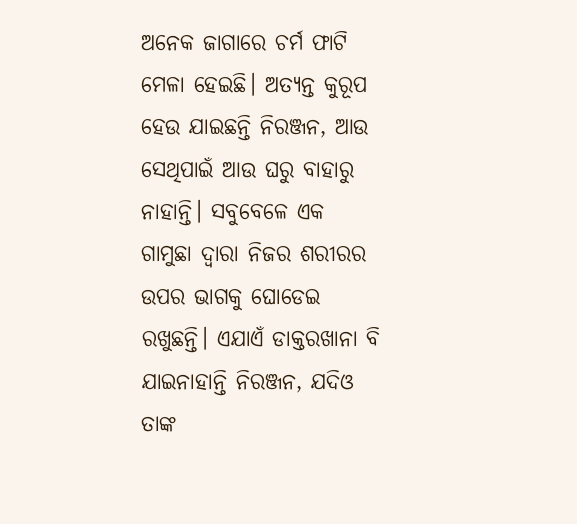ଅନେକ ଜାଗାରେ ଚର୍ମ ଫାଟି ମେଳା ହେଇଛି। ଅତ୍ୟନ୍ତ କୁରୂପ ହେଉ ଯାଇଛନ୍ତି ନିରଞ୍ଜନ, ଆଉ ସେଥିପାଇଁ ଆଉ ଘରୁ ବାହାରୁ ନାହାନ୍ତି। ସବୁବେଳେ ଏକ ଗାମୁଛା ଦ୍ୱାରା ନିଜର ଶରୀରର ଉପର ଭାଗକୁ ଘୋଡେଇ ରଖୁଛନ୍ତି। ଏଯାଏଁ ଡାକ୍ତରଖାନା ବି ଯାଇନାହାନ୍ତି ନିରଞ୍ଜନ, ଯଦିଓ ତାଙ୍କ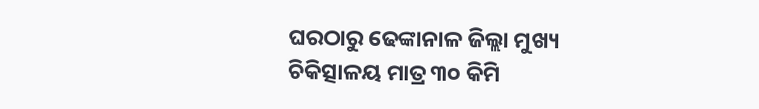ଘରଠାରୁ ଢେଙ୍କାନାଳ ଜିଲ୍ଲା ମୁଖ୍ୟ ଚିକିତ୍ସାଳୟ ମାତ୍ର ୩୦ କିମି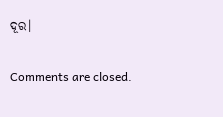ଦୂର।

Comments are closed.